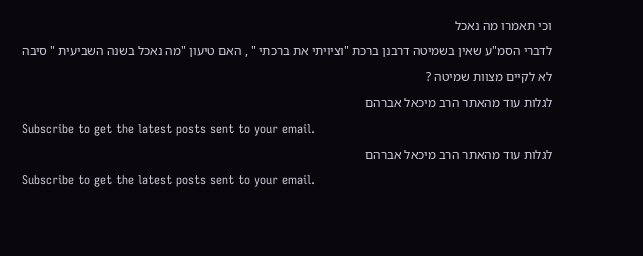וכי תאמרו מה נאכל
לדברי הסמ"ע שאין בשמיטה דרבנן ברכת "וציויתי את ברכתי " , האם טיעון "מה נאכל בשנה השביעית " סיבה לא לקיים מצוות שמיטה ?
לגלות עוד מהאתר הרב מיכאל אברהם
Subscribe to get the latest posts sent to your email.
לגלות עוד מהאתר הרב מיכאל אברהם
Subscribe to get the latest posts sent to your email.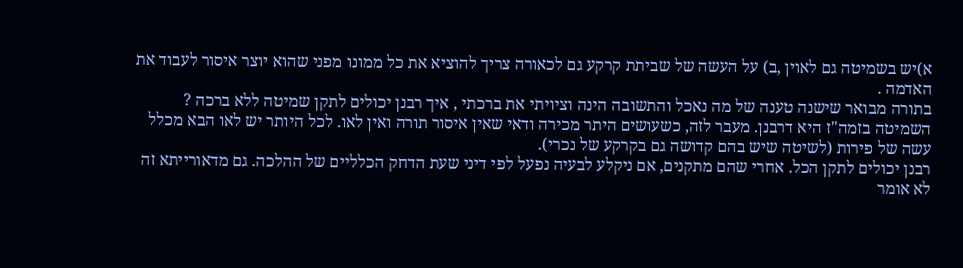א)יש בשמיטה גם לאוין ,ב) על העשה של שביתת קרקע גם לכאורה צריך להוציא את כל ממונו מפני שהוא יוצר איסור לעבוד את האדמה .
בתורה מבואר שישנה טענה של מה נאכל והתשובה הינה וציויתי את ברכתי , איך רבנן יכולים לתקן שמיטה ללא ברכה ?
השמיטה בזמה"ז היא דרבנן. מעבר לזה, כשעושים היתר מכירה ודאי שאין איסור תורה ואין לאו. לכל היותר יש לאו הבא מכלל עשה של פירות (לשיטה שיש בהם קדושה גם בקרקע של נכרי).
רבנן יכולים לתקן הכל. אחרי שהם מתקנים, אם ניקלע לבעיה נפעל לפי דיני שעת הדחק הכלליים של ההלכה. גם מדאורייתא זה לא אומר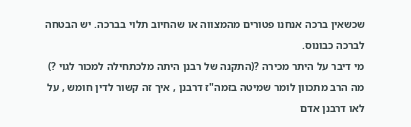שכשאין ברכה אנחנו פטורים מהמצווה או שהחיוב תלוי בברכה. יש הבטחה לברכה כבונוס.
מי דיבר על היתר מכירה ?(התקנה של רבנן היתה מלכתחילה למכור לגוי ?)
מה הרב מתכוון לומר שמיטה בזמה"ז דרבנן , איך זה קשור לדין חומש , על לאו דרבנן אדם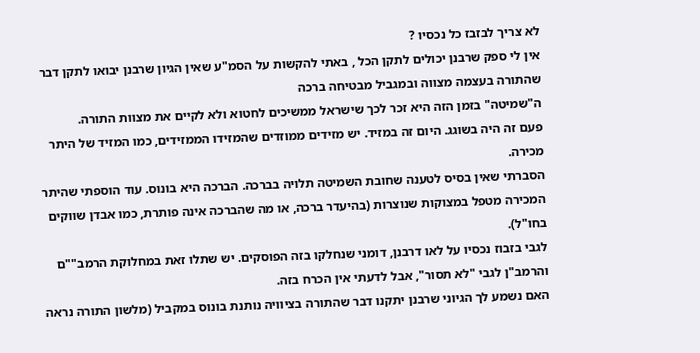לא צריך לבזבז כל נכסיו ?
אין לי ספק שרבנן יכולים לתקן הכל , באתי להקשות על הסמ"ע שאין הגיון שרבנן יבואו לתקן דבר שהתורה בעצמה מצווה ובמגביל מבטיחה ברכה
ה"שמיטה" בזמן הזה היא זכר לכך שישראל ממשיכים לחטוא ולא לקיים את מצוות התורה.
פעם זה היה בשוגג. היום זה במזיד. יש מזידים ממוזדים שהמזידו הממזידים, כמו המזיד של היתר מכירה.
הסברתי שאין בסיס לטענה שחובת השמיטה תלויה בברכה. הברכה היא בונוס. עוד הוספתי שהיתר המכירה מטפל במצוקות שנוצרות (בהיעדר ברכה, או מה שהברכה אינה פותרת, כמו אבדן שווקים בחו"ל).
לגבי בזבוז נכסיו על לאו דרבנן, דומני שנחלקו בזה הפוסקים. יש שתלו זאת במחלוקת הרמב""ם והרמב"ן לגבי "לא תסור", אבל לדעתי אין הכרח בזה.
האם נשמע לך הגיוני שרבנן יתקנו דבר שהתורה בציוויה נותנת בונוס במקביל (מלשון התורה נראה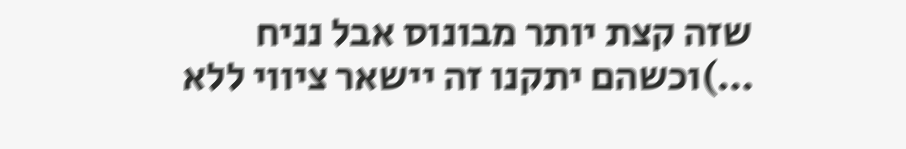שזה קצת יותר מבונוס אבל נניח …)וכשהם יתקנו זה יישאר ציווי ללא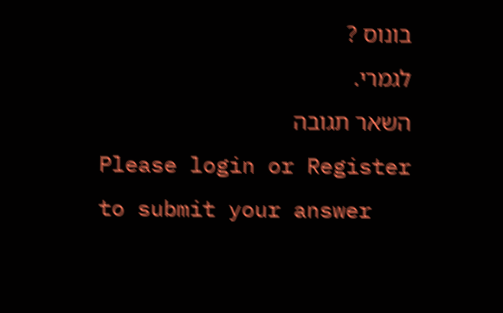בונוס ?
לגמרי.
השאר תגובה
Please login or Register to submit your answer